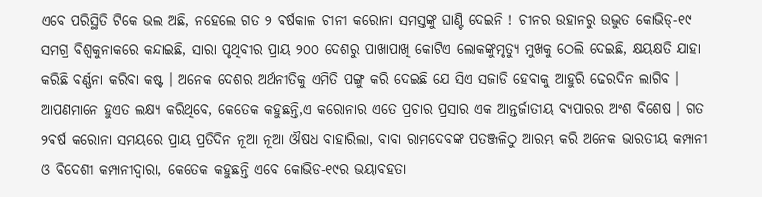ଏବେ ପରିସ୍ଥିତି ଟିକେ ଭଲ ଅଛି, ନହେଲେ ଗତ ୨ ଵର୍ଷକାଳ ଚୀନୀ କରୋନା ସମସ୍ତଙ୍କୁ ଘାଣ୍ଟି ଦେଇନି ! ଚୀନର ଉହାନରୁ ଉଦ୍ଭୁତ କୋଭିଡ୍-୧୯ ସମଗ୍ର ବିଶ୍ବକୁନାକରେ କନ୍ଦାଇଛି, ସାରା ପୃଥିବୀର ପ୍ରାୟ ୨୦୦ ଦେଶରୁ ପାଖାପାଖି କୋଟିଏ ଲୋକଙ୍କୁମୃତ୍ୟୁ ମୁଖକୁ ଠେଲି ଦେଇଛି, କ୍ଷୟକ୍ଷତି ଯାହା କରିଛି ବର୍ଣ୍ଣନା କରିବା କଷ୍ଟ । ଅନେକ ଦେଶର ଅର୍ଥନୀତିକୁ ଏମିତି ପଙ୍ଗୁ କରି ଦେଇଛି ଯେ ସିଏ ସଜାଡି ହେବାକୁ ଆହୁରି ଢେରଦିନ ଲାଗିବ । ଆପଣମାନେ ହୁଏତ ଲକ୍ଷ୍ୟ କରିଥିବେ, କେତେକ କହୁଛନ୍ତି,ଏ କରୋନାର ଏତେ ପ୍ରଚାର ପ୍ରସାର ଏକ ଆନ୍ତର୍ଜାତୀୟ ବ୍ୟପାରର ଅଂଶ ବିଶେଷ । ଗତ ୨ଵର୍ଷ କରୋନା ସମୟରେ ପ୍ରାୟ ପ୍ରତିଦିନ ନୂଆ ନୂଆ ଔଷଧ ବାହାରିଲା, ବାବା ରାମଦେବଙ୍କ ପତଞ୍ଜଳିଠୁ ଆରମ୍ଭ କରି ଅନେକ ଭାରତୀୟ କମ୍ପାନୀ ଓ ବିଦେଶୀ କମ୍ପାନୀଦ୍ଵାରା, କେତେକ କହୁଛନ୍ତି ଏବେ କୋଭିଡ-୧୯ର ଭୟାବହତା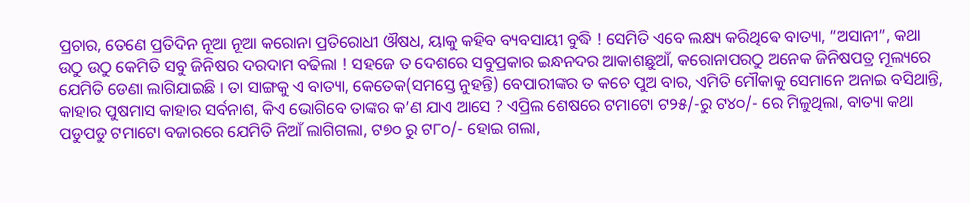ପ୍ରଚାର, ତେଣେ ପ୍ରତିଦିନ ନୂଆ ନୂଆ କରୋନା ପ୍ରତିରୋଧୀ ଔଷଧ, ୟାକୁ କହିବ ବ୍ୟବସାୟୀ ବୁଦ୍ଧି ! ସେମିତି ଏବେ ଲକ୍ଷ୍ୟ କରିଥିଵେ ବାତ୍ୟା, “ଅସାନୀ”, କଥା ଉଠୁ ଉଠୁ କେମିତି ସବୁ ଜିନିଷର ଦରଦାମ ବଢିଲା ! ସହଜେ ତ ଦେଶରେ ସବୁପ୍ରକାର ଇନ୍ଧନଦର ଆକାଶଛୁଆଁ, କରୋନାପରଠୁ ଅନେକ ଜିନିଷପତ୍ର ମୂଲ୍ୟରେ ଯେମିତି ଡେଣା ଲାଗିଯାଇଛି । ତା ସାଙ୍ଗକୁ ଏ ବାତ୍ୟା, କେତେକ(ସମସ୍ତେ ନୁହନ୍ତି) ବେପାରୀଙ୍କର ତ କଚେ ପୁଅ ବାର, ଏମିତି ମୌକାକୁ ସେମାନେ ଅନାଇ ବସିଥାନ୍ତି, କାହାର ପୁଷମାସ କାହାର ସର୍ବନାଶ, କିଏ ଭୋଗିବେ ତାଙ୍କର କ’ଣ ଯାଏ ଆସେ ? ଏପ୍ରିଲ ଶେଷରେ ଟମାଟୋ ଟ୨୫/-ରୁ ଟ୪୦/- ରେ ମିଳୁଥିଲା, ବାତ୍ୟା କଥା ପଡୁପଡୁ ଟମାଟୋ ବଜାରରେ ଯେମିତି ନିଆଁ ଲାଗିଗଲା, ଟ୭୦ ରୁ ଟ୮୦/- ହୋଇ ଗଲା,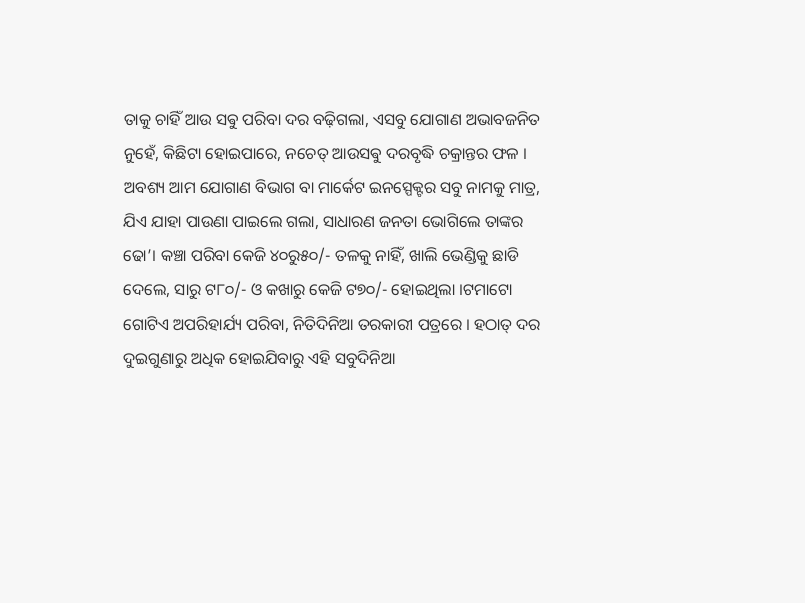ତାକୁ ଚାହିଁ ଆଉ ସଵୁ ପରିବା ଦର ବଢ଼ିଗଲା, ଏସବୁ ଯୋଗାଣ ଅଭାବଜନିତ ନୁହେଁ, କିଛିଟା ହୋଇପାରେ, ନଚେତ୍ ଆଉସଵୁ ଦରବୃଦ୍ଧି ଚକ୍ରାନ୍ତର ଫଳ । ଅବଶ୍ୟ ଆମ ଯୋଗାଣ ବିଭାଗ ବା ମାର୍କେଟ ଇନସ୍ପେକ୍ଟର ସବୁ ନାମକୁ ମାତ୍ର, ଯିଏ ଯାହା ପାଉଣା ପାଇଲେ ଗଲା, ସାଧାରଣ ଜନତା ଭୋଗିଲେ ତାଙ୍କର ଢୋ’। କଞ୍ଚା ପରିବା କେଜି ୪୦ରୁ୫୦/- ତଳକୁ ନାହିଁ, ଖାଲି ଭେଣ୍ଡିକୁ ଛାଡି ଦେଲେ, ସାରୁ ଟ୮୦/- ଓ କଖାରୁ କେଜି ଟ୭୦/- ହୋଇଥିଲା ।ଟମାଟୋ ଗୋଟିଏ ଅପରିହାର୍ଯ୍ୟ ପରିବା, ନିତିଦିନିଆ ତରକାରୀ ପତ୍ରରେ । ହଠାତ୍ ଦର ଦୁଇଗୁଣାରୁ ଅଧିକ ହୋଇଯିବାରୁ ଏହି ସବୁଦିନିଆ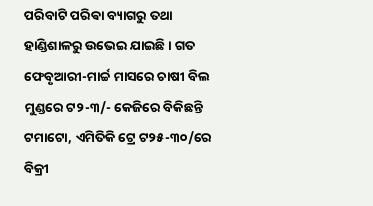ପରିବାଟି ପରିଵା ବ୍ୟାଗରୁ ତଥା ହାଣ୍ଡିଶାଳରୁ ଉଭେଇ ଯାଇଛି । ଗତ ଫେବୃଆରୀ-ମାର୍ଚ୍ଚ ମାସରେ ଚାଷୀ ବିଲ ମୁଣ୍ଡରେ ଟ୨-୩/- କେଜିରେ ବିକିଛନ୍ତି ଟମାଟୋ, ଏମିତିକି ଟ୍ରେ ଟ୨୫-୩୦/ରେ ବିକ୍ରୀ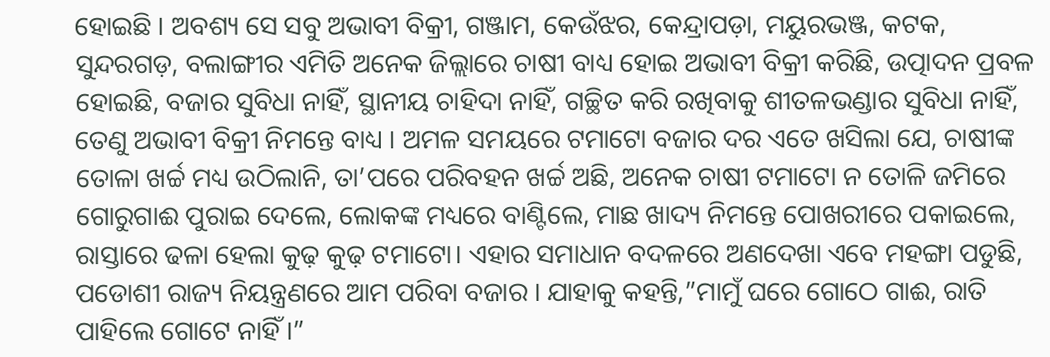ହୋଇଛି । ଅବଶ୍ୟ ସେ ସବୁ ଅଭାବୀ ବିକ୍ରୀ, ଗଞ୍ଜାମ, କେଉଁଝର, କେନ୍ଦ୍ରାପଡ଼ା, ମୟୁରଭଞ୍ଜ, କଟକ, ସୁନ୍ଦରଗଡ଼, ବଲାଙ୍ଗୀର ଏମିତି ଅନେକ ଜିଲ୍ଲାରେ ଚାଷୀ ବାଧ୍ୟ ହୋଇ ଅଭାବୀ ବିକ୍ରୀ କରିଛି, ଉତ୍ପାଦନ ପ୍ରବଳ ହୋଇଛି, ବଜାର ସୁବିଧା ନାହିଁ, ସ୍ଥାନୀୟ ଚାହିଦା ନାହିଁ, ଗଚ୍ଛିତ କରି ରଖିବାକୁ ଶୀତଳଭଣ୍ଡାର ସୁବିଧା ନାହିଁ, ତେଣୁ ଅଭାବୀ ବିକ୍ରୀ ନିମନ୍ତେ ବାଧ୍ୟ । ଅମଳ ସମୟରେ ଟମାଟୋ ବଜାର ଦର ଏତେ ଖସିଲା ଯେ, ଚାଷୀଙ୍କ ତୋଳା ଖର୍ଚ୍ଚ ମଧ୍ୟ ଉଠିଲାନି, ତା’ପରେ ପରିବହନ ଖର୍ଚ୍ଚ ଅଛି, ଅନେକ ଚାଷୀ ଟମାଟୋ ନ ତୋଳି ଜମିରେ ଗୋରୁଗାଈ ପୁରାଇ ଦେଲେ, ଲୋକଙ୍କ ମଧ୍ୟରେ ବାଣ୍ଟିଲେ, ମାଛ ଖାଦ୍ୟ ନିମନ୍ତେ ପୋଖରୀରେ ପକାଇଲେ, ରାସ୍ତାରେ ଢଳା ହେଲା କୁଢ଼ କୁଢ଼ ଟମାଟୋ। ଏହାର ସମାଧାନ ବଦଳରେ ଅଣଦେଖା ଏବେ ମହଙ୍ଗା ପଡୁଛି, ପଡୋଶୀ ରାଜ୍ୟ ନିୟନ୍ତ୍ରଣରେ ଆମ ପରିବା ବଜାର । ଯାହାକୁ କହନ୍ତି,”ମାମୁଁ ଘରେ ଗୋଠେ ଗାଈ, ରାତି ପାହିଲେ ଗୋଟେ ନାହିଁ ।”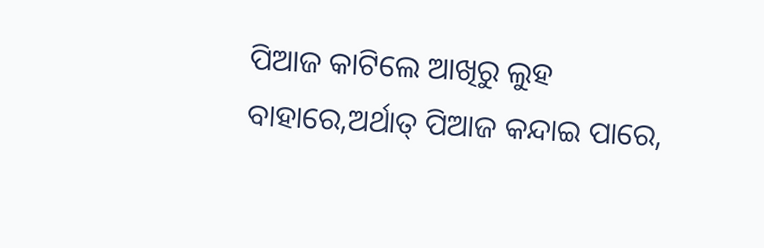ପିଆଜ କାଟିଲେ ଆଖିରୁ ଲୁହ ବାହାରେ,ଅର୍ଥାତ୍ ପିଆଜ କନ୍ଦାଇ ପାରେ,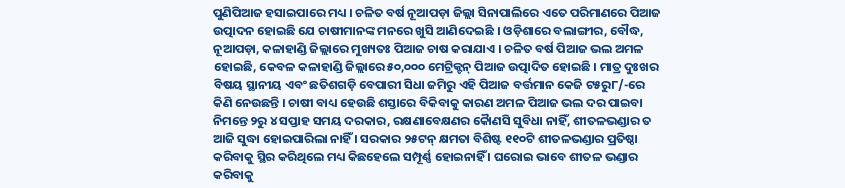ପୁଣିପିଆଜ ହସାଇପାରେ ମଧ୍ୟ । ଚଳିତ ବର୍ଷ ନୂଆପଡ଼ା ଜିଲ୍ଲା ସିନାପାଲିରେ ଏତେ ପରିମାଣରେ ପିଆଜ ଉତ୍ପାଦନ ହୋଇଛି ଯେ ଚାଷୀମାନଙ୍କ ମନରେ ଖୁସି ଆଣିଦେଇଛି । ଓଡ଼ିଶାରେ ବଲାଙ୍ଗୀର, ବୌଦ୍ଧ, ନୂଆପଡ଼ା, କଳାହାଣ୍ଡି ଜିଲ୍ଲାରେ ମୁଖ୍ୟତଃ ପିଆଜ ଚାଷ କରାଯାଏ । ଚଳିତ ବର୍ଷ ପିଆଜ ଭଲ ଅମଳ ହୋଇଛି, କେବଳ କଳାହାଣ୍ଡି ଜିଲ୍ଲାରେ ୫୦,୦୦୦ ମେଟ୍ରିକ୍ଟନ୍ ପିଆଜ ଉତ୍ପାଦିତ ହୋଇଛି । ମାତ୍ର ଦୁଃଖର ବିଷୟ ସ୍ଥାନୀୟ ଏବଂ ଛତିଶଗଡ଼ି ବେପାରୀ ସିଧା ଜମିରୁ ଏହି ପିଆଜ ବର୍ତ୍ତମାନ କେଜି ଟ୫ରୁ୮/-ରେ କିଣି ନେଉଛନ୍ତି । ଚାଷୀ ବାଧ୍ୟ ହେଉଛି ଶସ୍ତାରେ ବିକିବାକୁ କାରଣ ଅମଳ ପିଆଜ ଭଲ ଦର ପାଇବା ନିମନ୍ତେ ୨ରୁ ୪ ସପ୍ତାହ ସମୟ ଦରକାର, ରକ୍ଷଣାବେକ୍ଷଣର କୋୖଣସି ସୁବିଧା ନାହିଁ, ଶୀତଳଭଣ୍ଡାର ତ ଆଜି ସୁଦ୍ଧା ହୋଇପାରିଲା ନାହିଁ । ସରକାର ୨୫ଟନ୍ କ୍ଷମତା ବିଶିଷ୍ଟ ୧୧୦ଟି ଶୀତଳଭଣ୍ଡାର ପ୍ରତିଷ୍ଠା କରିବାକୁ ସ୍ଥିର କରିଥିଲେ ମଧ୍ୟ କିଛହେଲେ ସମ୍ପୂର୍ଣ୍ଣ ହୋଇନାହିଁ । ଘରୋଇ ଭାବେ ଶୀତଳ ଭଣ୍ଡାର କରିବାକୁ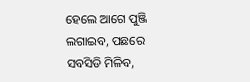ହେଲେ ଆଗେ ପୁଞ୍ଜି ଲଗାଇବ, ପଛରେ ସବସିଡି ମିଳିବ,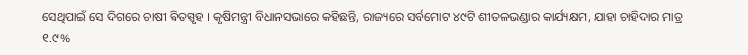ସେଥିପାଇଁ ସେ ଦିଗରେ ଚାଷୀ ଵିତସ୍ପୃହ । କୃଷିମନ୍ତ୍ରୀ ବିଧାନସଭାରେ କହିଛନ୍ତି, ରାଜ୍ୟରେ ସର୍ବମୋଟ ୪୯ଟି ଶୀତଳଭଣ୍ଡାର କାର୍ଯ୍ୟକ୍ଷମ, ଯାହା ଚାହିଦାର ମାତ୍ର ୧.୯%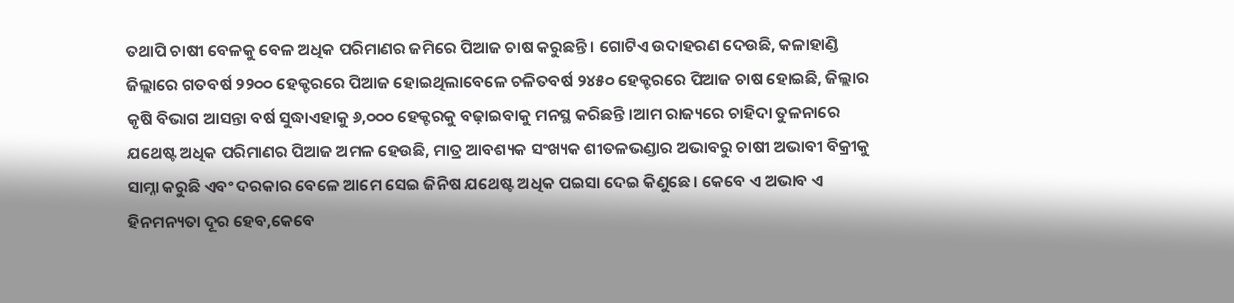ତଥାପି ଚାଷୀ ବେଳକୁ ବେଳ ଅଧିକ ପରିମାଣର ଜମିରେ ପିଆଜ ଚାଷ କରୁଛନ୍ତି । ଗୋଟିଏ ଉଦାହରଣ ଦେଉଛି, କଳାହାଣ୍ଡି ଜିଲ୍ଲାରେ ଗତବର୍ଷ ୨୨୦୦ ହେକ୍ଟରରେ ପିଆଜ ହୋଇଥିଲାବେଳେ ଚଳିତବର୍ଷ ୨୪୫୦ ହେକ୍ଟରରେ ପିଆଜ ଚାଷ ହୋଇଛି, ଜିଲ୍ଲାର କୃଷି ବିଭାଗ ଆସନ୍ତା ବର୍ଷ ସୁଦ୍ଧାଏହାକୁ ୬,୦୦୦ ହେକ୍ଟରକୁ ବଢ଼ାଇବାକୁ ମନସ୍ଥ କରିଛନ୍ତି ।ଆମ ରାଜ୍ୟରେ ଚାହିଦା ତୁଳନାରେ ଯଥେଷ୍ଟ ଅଧିକ ପରିମାଣର ପିଆଜ ଅମଳ ହେଉଛି, ମାତ୍ର ଆବଶ୍ୟକ ସଂଖ୍ୟକ ଶୀତଳଭଣ୍ଡାର ଅଭାବରୁ ଚାଷୀ ଅଭାବୀ ବିକ୍ରୀକୁ ସାମ୍ନା କରୁଛି ଏବଂ ଦରକାର ବେଳେ ଆମେ ସେଇ ଜିନିଷ ଯଥେଷ୍ଟ ଅଧିକ ପଇସା ଦେଇ କିଣୁଛେ । କେବେ ଏ ଅଭାବ ଏ ହିନମନ୍ୟତା ଦୂର ହେବ,କେବେ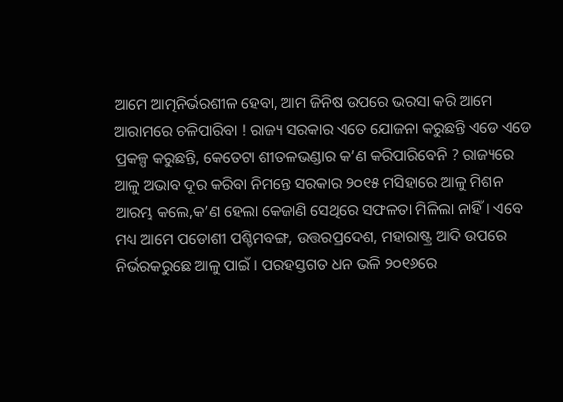ଆମେ ଆତ୍ମନିର୍ଭରଶୀଳ ହେବା, ଆମ ଜିନିଷ ଉପରେ ଭରସା କରି ଆମେ ଆରାମରେ ଚଳିପାରିବା ! ରାଜ୍ୟ ସରକାର ଏତେ ଯୋଜନା କରୁଛନ୍ତି ଏଡେ ଏଡେ ପ୍ରକଳ୍ପ କରୁଛନ୍ତି, କେତେଟା ଶୀତଳଭଣ୍ଡାର କ’ଣ କରିପାରିବେନି ? ରାଜ୍ୟରେ ଆଳୁ ଅଭାବ ଦୂର କରିବା ନିମନ୍ତେ ସରକାର ୨୦୧୫ ମସିହାରେ ଆଳୁ ମିଶନ ଆରମ୍ଭ କଲେ,କ’ଣ ହେଲା କେଜାଣି ସେଥିରେ ସଫଳତା ମିଳିଲା ନାହିଁ । ଏବେ ମଧ୍ୟ ଆମେ ପଡୋଶୀ ପଶ୍ଚିମବଙ୍ଗ, ଉତ୍ତରପ୍ରଦେଶ, ମହାରାଷ୍ଟ୍ର ଆଦି ଉପରେ ନିର୍ଭରକରୁଛେ ଆଳୁ ପାଇଁ । ପରହସ୍ତଗତ ଧନ ଭଳି ୨୦୧୬ରେ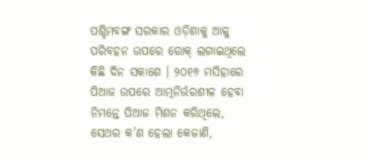ପଶ୍ଚିମବଙ୍ଗ ସରକାର ଓଡ଼ିଶାକୁ ଆଳୁ ପରିବହନ ଉପରେ ରୋକ୍ ଲଗାଇଥିଲେ କିଛି ଦିନ ସକାଶେ । ୨୦୧୬ ମସିହାରେ ପିଆଜ ଉପରେ ଆତ୍ମନିର୍ଭରଶୀଳ ହେବା ନିମନ୍ତେ ପିଆଜ ମିଶନ କରିଥିଲେ, ସେଥର କ’ଣ ହେଲା କେଜାଣି,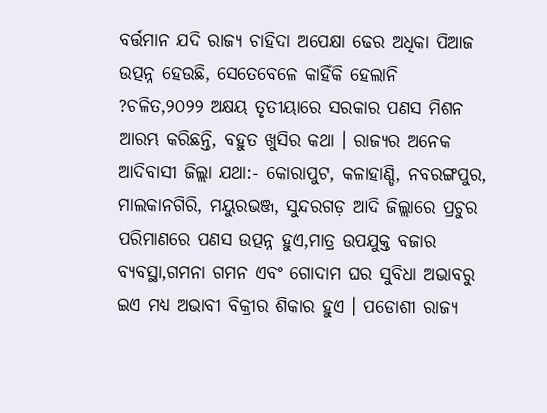ବର୍ତ୍ତମାନ ଯଦି ରାଜ୍ୟ ଚାହିଦା ଅପେକ୍ଷା ଢେର ଅଧିକା ପିଆଜ ଉତ୍ପନ୍ନ ହେଉଛି, ସେତେବେଳେ କାହିଁକି ହେଲାନି ?ଚଳିତ,୨୦୨୨ ଅକ୍ଷୟ ତୃତୀୟାରେ ସରକାର ପଣସ ମିଶନ ଆରମ୍ଭ କରିଛନ୍ତି, ବହୁତ ଖୁସିର କଥା । ରାଜ୍ୟର ଅନେକ ଆଦିବାସୀ ଜିଲ୍ଲା ଯଥା:- କୋରାପୁଟ, କଳାହାଣ୍ଡି, ନବରଙ୍ଗପୁର, ମାଲକାନଗିରି, ମୟୁରଭଞ୍ଜ, ସୁନ୍ଦରଗଡ଼ ଆଦି ଜିଲ୍ଲାରେ ପ୍ରଚୁର ପରିମାଣରେ ପଣସ ଉତ୍ପନ୍ନ ହୁଏ,ମାତ୍ର ଉପଯୁକ୍ତ ବଜାର ବ୍ୟବସ୍ଥା,ଗମନା ଗମନ ଏବଂ ଗୋଦାମ ଘର ସୁବିଧା ଅଭାବରୁ ଇଏ ମଧ୍ୟ ଅଭାବୀ ବିକ୍ରୀର ଶିକାର ହୁଏ । ପଡୋଶୀ ରାଜ୍ୟ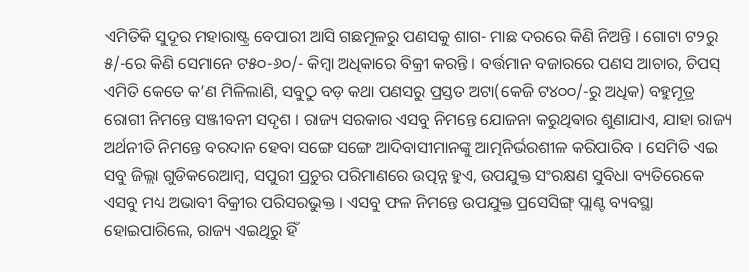ଏମିତିକି ସୁଦୂର ମହାରାଷ୍ଟ୍ର ବେପାରୀ ଆସି ଗଛମୂଳରୁ ପଣସକୁ ଶାଗ- ମାଛ ଦରରେ କିଣି ନିଅନ୍ତି । ଗୋଟା ଟ୨ରୁ ୫/-ରେ କିଣି ସେମାନେ ଟ୫୦-୬୦/- କିମ୍ବା ଅଧିକାରେ ବିକ୍ରୀ କରନ୍ତି । ବର୍ତ୍ତମାନ ବଜାରରେ ପଣସ ଆଚାର, ଚିପସ୍ ଏମିତି କେତେ କ’ଣ ମିଳିଲାଣି, ସବୁଠୁ ବଡ଼ କଥା ପଣସରୁ ପ୍ରସ୍ତତ ଅଟା(କେଜି ଟ୪୦୦/-ରୁ ଅଧିକ) ବହୁମୂତ୍ର ରୋଗୀ ନିମନ୍ତେ ସଞ୍ଜୀବନୀ ସଦୃଶ । ରାଜ୍ୟ ସରକାର ଏସବୁ ନିମନ୍ତେ ଯୋଜନା କରୁଥିଵାର ଶୁଣାଯାଏ, ଯାହା ରାଜ୍ୟ ଅର୍ଥନୀତି ନିମନ୍ତେ ବରଦାନ ହେବା ସଙ୍ଗେ ସଙ୍ଗେ ଆଦିବାସୀମାନଙ୍କୁ ଆତ୍ମନିର୍ଭରଶୀଳ କରିପାରିବ । ସେମିତି ଏଇ ସବୁ ଜିଲ୍ଲା ଗୁଡିକରେଆମ୍ବ, ସପୁରୀ ପ୍ରଚୁର ପରିମାଣରେ ଉତ୍ପନ୍ନ ହୁଏ, ଉପଯୁକ୍ତ ସଂରକ୍ଷଣ ସୁବିଧା ବ୍ୟତିରେକେ ଏସବୁ ମଧ୍ୟ ଅଭାବୀ ବିକ୍ରୀର ପରିସରଭୁକ୍ତ । ଏସବୁ ଫଳ ନିମନ୍ତେ ଉପଯୁକ୍ତ ପ୍ରସେସିଙ୍ଗ୍ ପ୍ଲାଣ୍ଟ ବ୍ୟବସ୍ଥା ହୋଇପାରିଲେ, ରାଜ୍ୟ ଏଇଥିରୁ ହିଁ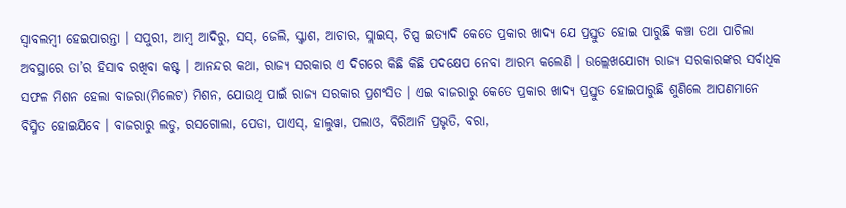ସ୍ବାବଲମ୍ବୀ ହେଇପାରନ୍ତା । ସପୁରୀ, ଆମ୍ବ ଆଦିରୁ, ସସ୍, ଜେଲି, ସ୍କ୍ୱାଶ, ଆଚାର, ସ୍ଲାଇସ୍, ଚିପ୍ସ ଇତ୍ୟାଦି କେତେ ପ୍ରକାର ଖାଦ୍ୟ ଯେ ପ୍ରସ୍ତୁତ ହୋଇ ପାରୁଛି କଞ୍ଚା ତଥା ପାଚିଲା ଅବସ୍ଥାରେ ତା’ର ହିସାବ ରଖିବା କଷ୍ଟ । ଆନନ୍ଦର କଥା, ରାଜ୍ୟ ସରକାର ଏ ଦିଗରେ କିଛି କିଛି ପଦକ୍ଷେପ ନେବା ଆରମ୍ଭ କଲେଣି । ଉଲ୍ଲେଖଯୋଗ୍ୟ ରାଜ୍ୟ ସରକାରଙ୍କର ସର୍ବାଧିକ ସଫଳ ମିଶନ ହେଲା ବାଜରା(ମିଲେଟ) ମିଶନ, ଯୋଉଥି ପାଇଁ ରାଜ୍ୟ ସରକାର ପ୍ରଶଂସିତ । ଏଇ ବାଜରାରୁ କେତେ ପ୍ରକାର ଖାଦ୍ୟ ପ୍ରସ୍ତୁତ ହୋଇପାରୁଛି ଶୁଣିଲେ ଆପଣମାନେ ବିସ୍ମିତ ହୋଇଯିବେ । ବାଜରାରୁ ଲଡୁ, ରସଗୋଲା, ପେଡା, ପାଏସ୍, ହାଲୁୱା, ପଲାଓ, ବିରିଆନି ପ୍ରଭୃତି, ବରା,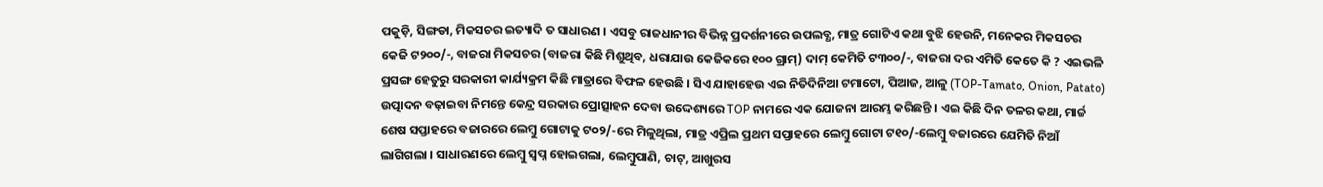ପକୁଡ଼ି, ସିଙ୍ଗଡା, ମିକସଚର ଇତ୍ୟାଦି ତ ସାଧାରଣ । ଏସବୁ ରାଜଧାନୀର ବିଭିନ୍ନ ପ୍ରଦର୍ଶନୀରେ ଉପଲବ୍ଧ, ମାତ୍ର ଗୋଟିଏ କଥା ବୁଝି ହେଉନି, ମନେକର ମିକସଚର କେଜି ଟ୨୦୦/-, ବାଜରା ମିକସଚର (ବାଜରା କିଛି ମିଶୁଥିବ, ଧରାଯାଉ କେଜିକରେ ୧୦୦ ଗ୍ରାମ୍) ଦାମ୍ କେମିତି ଟ୩୦୦/-, ବାଜରା ଦର ଏମିତି କେତେ କି ? ଏଇଭଳି ପ୍ରସଙ୍ଗ ହେତୁରୁ ସରକାରୀ କାର୍ଯ୍ୟକ୍ରମ କିଛି ମାତ୍ରାରେ ବିଫଳ ହେଉଛି । ସିଏ ଯାହାହେଉ ଏଇ ନିତିଦିନିଆ ଟମାଟୋ, ପିଆଜ, ଆଳୁ (TOP-Tamato, Onion, Patato) ଉତ୍ପାଦନ ବଢ଼ାଇବା ନିମନ୍ତେ କେନ୍ଦ୍ର ସରକାର ପ୍ରୋତ୍ସାହନ ଦେବା ଉଦ୍ଦେଶ୍ୟରେ TOP ନାମରେ ଏକ ଯୋଜନା ଆରମ୍ଭ କରିଛନ୍ତି । ଏଇ କିଛି ଦିନ ତଳର କଥା, ମାର୍ଚ୍ଚ ଶେଷ ସପ୍ତାହରେ ବଜାରରେ ଲେମ୍ବୁ ଗୋଟାକୁ ଟ୦୨/-ରେ ମିଳୁଥିଲା, ମାତ୍ର ଏପ୍ରିଲ ପ୍ରଥମ ସପ୍ତାହରେ ଲେମ୍ବୁ ଗୋଟା ଟ୧୦/-ଲେମ୍ବୁ ବଜାରରେ ଯେମିତି ନିଆଁ ଲାଗିଗଲା । ସାଧାରଣରେ ଲେମ୍ବୁ ସ୍ୱପ୍ନ ହୋଇଗଲା, ଲେମ୍ବୁପାଣି, ଚାଟ୍, ଆଖୁରସ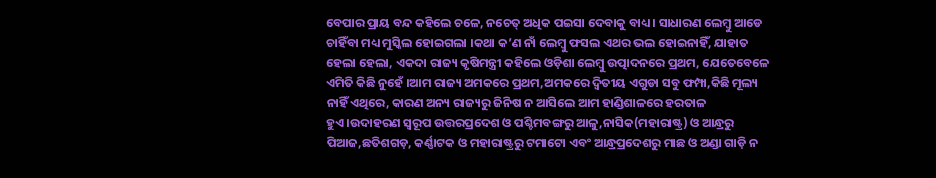ବେପାର ପ୍ରାୟ ବନ୍ଦ କହିଲେ ଚଳେ, ନଚେତ୍ ଅଧିକ ପଇସା ଦେବାକୁ ବାଧ୍ୟ । ସାଧାରଣ ଲେମ୍ବୁ ଆଡେ ଚାହିଁବା ମଧ୍ୟ ମୁସ୍କିଲ ହୋଇଗଲା ।କଥା କ’ଣ ନାଁ ଲେମ୍ବୁ ଫସଲ ଏଥର ଭଲ ହୋଇନାହିଁ, ଯାହାତ ହେଲା ହେଲା, ଏକଦା ରାଜ୍ୟ କୃଷିମନ୍ତ୍ରୀ କହିଲେ ଓଡ଼ିଶା ଲେମ୍ବୁ ଉତ୍ପାଦନରେ ପ୍ରଥମ, ଯେତେବେଳେ ଏମିତି କିଛି ନୁହେଁ ।ଆମ ରାଜ୍ୟ ଅମକରେ ପ୍ରଥମ,ଅମକରେ ଦ୍ଵିତୀୟ ଏଗୁଡା ସବୁ ଫମ୍ପା,କିଛି ମୂଲ୍ୟ ନାହିଁ ଏଥିରେ, କାରଣ ଅନ୍ୟ ରାଜ୍ୟରୁ ଜିନିଷ ନ ଆସିଲେ ଆମ ହାଣ୍ଡିଶାଳରେ ହରତାଳ ହୁଏ।ଉଦାହରଣ ସ୍ବରୂପ ଉତ୍ତରପ୍ରଦେଶ ଓ ପଶ୍ଚିମବଙ୍ଗରୁ ଆଳୁ,ନାସିକ(ମହାରାଷ୍ଟ୍ର) ଓ ଆନ୍ଧ୍ରରୁ ପିଆଜ,ଛତିଶଗଡ଼, କର୍ଣ୍ଣାଟକ ଓ ମହାରାଷ୍ଟ୍ରରୁ ଟମାଟୋ ଏବଂ ଆନ୍ଧ୍ରପ୍ରଦେଶରୁ ମାଛ ଓ ଅଣ୍ଡା ଗାଡ଼ି ନ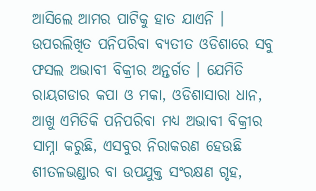ଆସିଲେ ଆମର ପାଟିକୁ ହାତ ଯାଏନି । ଉପରଲିଖିତ ପନିପରିବା ବ୍ୟତୀତ ଓଡିଶାରେ ସବୁ ଫସଲ ଅଭାବୀ ବିକ୍ରୀର ଅନ୍ତର୍ଗତ । ଯେମିତି ରାୟଗଡାର କପା ଓ ମକା, ଓଡିଶାସାରା ଧାନ, ଆଖୁ ଏମିତିକି ପନିପରିବା ମଧ୍ୟ ଅଭାବୀ ବିକ୍ରୀର ସାମ୍ନା କରୁଛି, ଏସବୁର ନିରାକରଣ ହେଉଛି ଶୀତଳଭଣ୍ଡାର ବା ଉପଯୁକ୍ତ ସଂରକ୍ଷଣ ଗୃହ,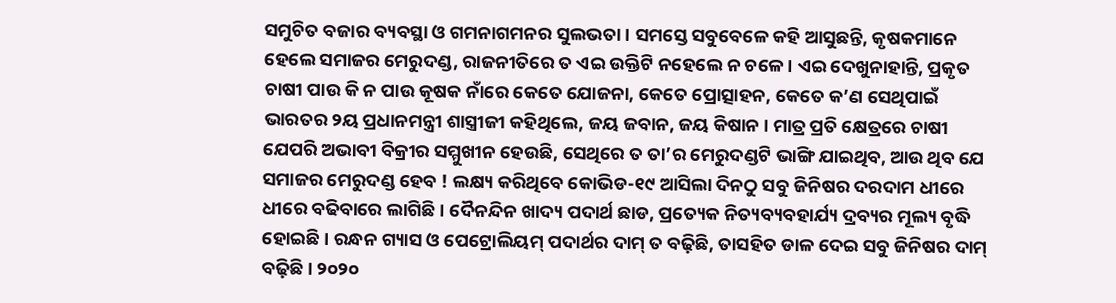ସମୁଚିତ ବଜାର ବ୍ୟବସ୍ଥା ଓ ଗମନାଗମନର ସୁଲଭତା । ସମସ୍ତେ ସବୁବେଳେ କହି ଆସୁଛନ୍ତି, କୃଷକମାନେ ହେଲେ ସମାଜର ମେରୁଦଣ୍ଡ, ରାଜନୀତିରେ ତ ଏଇ ଉକ୍ତିଟି ନହେଲେ ନ ଚଳେ । ଏଇ ଦେଖୁନାହାନ୍ତି, ପ୍ରକୃତ ଚାଷୀ ପାଉ କି ନ ପାଉ କୂଷକ ନାଁରେ କେତେ ଯୋଜନା, କେତେ ପ୍ରୋତ୍ସାହନ, କେତେ କ’ଣ ସେଥିପାଇଁ ଭାରତର ୨ୟ ପ୍ରଧାନମନ୍ତ୍ରୀ ଶାସ୍ତ୍ରୀଜୀ କହିଥିଲେ, ଜୟ ଜବାନ, ଜୟ କିଷାନ । ମାତ୍ର ପ୍ରତି କ୍ଷେତ୍ରରେ ଚାଷୀ ଯେପରି ଅଭାବୀ ବିକ୍ରୀର ସମ୍ମୁଖୀନ ହେଉଛି, ସେଥିରେ ତ ତା’ର ମେରୁଦଣ୍ଡଟି ଭାଙ୍ଗି ଯାଇଥିବ, ଆଉ ଥିବ ଯେ ସମାଜର ମେରୁଦଣ୍ଡ ହେବ ! ଲକ୍ଷ୍ୟ କରିଥିବେ କୋଭିଡ-୧୯ ଆସିଲା ଦିନଠୁ ସବୁ ଜିନିଷର ଦରଦାମ ଧୀରେ ଧୀରେ ବଢିବାରେ ଲାଗିଛି । ଦୈନନ୍ଦିନ ଖାଦ୍ୟ ପଦାର୍ଥ ଛାଡ, ପ୍ରତ୍ୟେକ ନିତ୍ୟବ୍ୟବହାର୍ଯ୍ୟ ଦ୍ରବ୍ୟର ମୂଲ୍ୟ ବୃଦ୍ଧି ହୋଇଛି । ରନ୍ଧନ ଗ୍ୟାସ ଓ ପେଟ୍ରୋଲିୟମ୍ ପଦାର୍ଥର ଦାମ୍ ତ ବଢ଼ିଛି, ତାସହିତ ଡାଳ ଦେଇ ସବୁ ଜିନିଷର ଦାମ୍ ବଢ଼ିଛି । ୨୦୨୦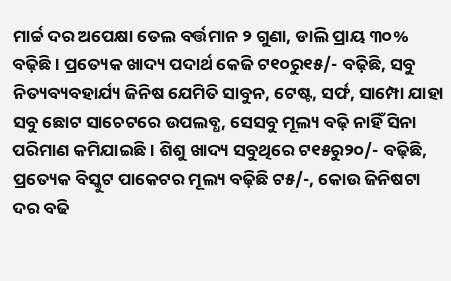ମାର୍ଚ୍ଚ ଦର ଅପେକ୍ଷା ତେଲ ବର୍ତ୍ତମାନ ୨ ଗୁଣା, ଡାଲି ପ୍ରାୟ ୩୦% ବଢ଼ିଛି । ପ୍ରତ୍ୟେକ ଖାଦ୍ୟ ପଦାର୍ଥ କେଜି ଟ୧୦ରୁ୧୫/- ବଢ଼ିଛି, ସବୁ ନିତ୍ୟବ୍ୟବହାର୍ଯ୍ୟ ଜିନିଷ ଯେମିତି ସାବୁନ, ଟେଷ୍ଟ, ସର୍ଫ, ସାମ୍ପୋ ଯାହା ସବୁ ଛୋଟ ସାଚେଟରେ ଉପଲବ୍ଧ, ସେସବୁ ମୂଲ୍ୟ ବଢ଼ି ନାହିଁ ସିନା ପରିମାଣ କମିଯାଇଛି । ଶିଶୁ ଖାଦ୍ୟ ସବୁଥିରେ ଟ୧୫ରୁ୨୦/- ବଢ଼ିଛି, ପ୍ରତ୍ୟେକ ବିସ୍କୁଟ ପାକେଟର ମୂଲ୍ୟ ବଢ଼ିଛି ଟ୫/-, କୋଉ ଜିନିଷଟା ଦର ବଢି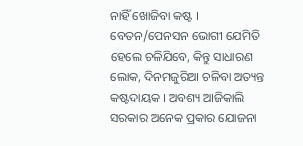ନାହିଁ ଖୋଜିବା କଷ୍ଟ । ବେତନ/ପେନସନ ଭୋଗୀ ଯେମିତି ହେଲେ ଚଳିଯିବେ, କିନ୍ତୁ ସାଧାରଣ ଲୋକ, ଦିନମଜୁରିଆ ଚଳିବା ଅତ୍ୟନ୍ତ କଷ୍ଟଦାୟକ । ଅବଶ୍ୟ ଆଜିକାଲି ସରକାର ଅନେକ ପ୍ରକାର ଯୋଜନା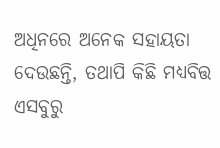ଅଧିନରେ ଅନେକ ସହାୟତା ଦେଉଛନ୍ତି, ତଥାପି କିଛି ମଧ୍ୟବିତ୍ତ ଏସବୁରୁ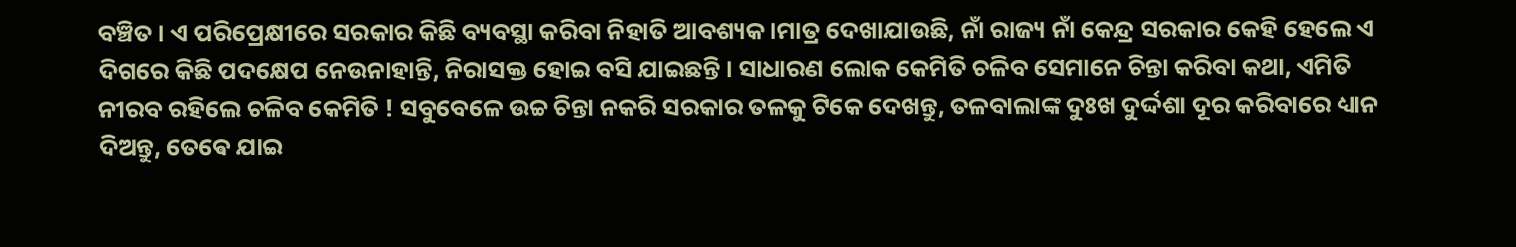ବଞ୍ଚିତ । ଏ ପରିପ୍ରେକ୍ଷୀରେ ସରକାର କିଛି ବ୍ୟବସ୍ଥା କରିବା ନିହାତି ଆବଶ୍ୟକ।ମାତ୍ର ଦେଖାଯାଉଛି, ନାଁ ରାଜ୍ୟ ନାଁ କେନ୍ଦ୍ର ସରକାର କେହି ହେଲେ ଏ ଦିଗରେ କିଛି ପଦକ୍ଷେପ ନେଉନାହାନ୍ତି, ନିରାସକ୍ତ ହୋଇ ବସି ଯାଇଛନ୍ତି । ସାଧାରଣ ଲୋକ କେମିତି ଚଳିବ ସେମାନେ ଚିନ୍ତା କରିବା କଥା, ଏମିତି ନୀରବ ରହିଲେ ଚଳିବ କେମିତି ! ସବୁବେଳେ ଉଚ୍ଚ ଚିନ୍ତା ନକରି ସରକାର ତଳକୁ ଟିକେ ଦେଖନ୍ତୁ, ତଳବାଲାଙ୍କ ଦୁଃଖ ଦୁର୍ଦ୍ଦଶା ଦୂର କରିବାରେ ଧ୍ୟାନ ଦିଅନ୍ତୁ, ତେଵେ ଯାଇ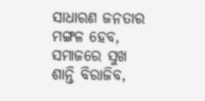ସାଧାରଣ ଜନତାର ମଙ୍ଗଳ ହେବ, ସମାଜରେ ସୁଖ ଶାନ୍ତି ବିରାଜିବ,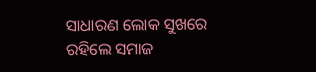ସାଧାରଣ ଲୋକ ସୁଖରେ ରହିଲେ ସମାଜ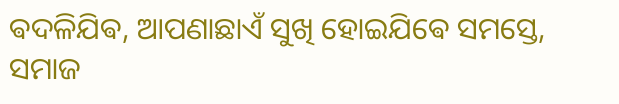ଵଦଳିଯିଵ, ଆପଣାଛାଏଁ ସୁଖି ହୋଇଯିଵେ ସମସ୍ତେ, ସମାଜ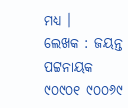ମଧ୍ୟ ।
ଲେଖକ : ଜୟନ୍ତ ପଟ୍ଟନାୟକ
୯୦୯୦୧ ୯୦୦୬୯